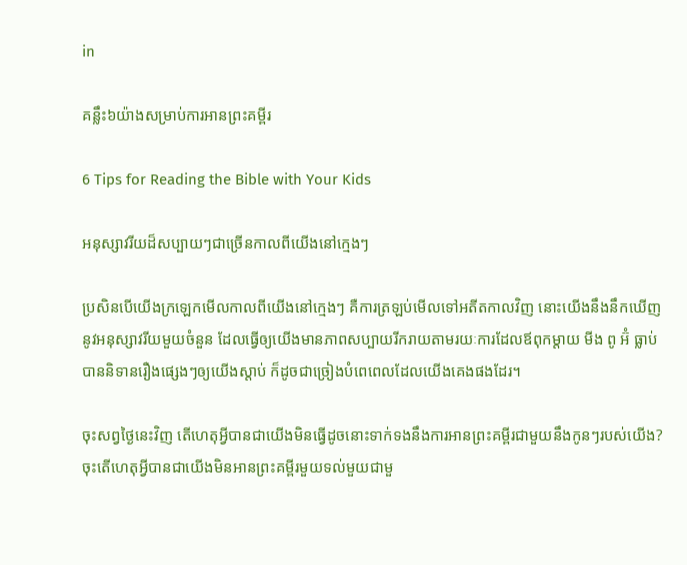in

គន្លឹះ៦យ៉ាងសម្រាប់ការអានព្រះគម្ពីរ

6 Tips for Reading the Bible with Your Kids

អនុស្សាវរីយដ៏សប្បាយៗជាច្រើនកាលពីយើងនៅក្មេងៗ

ប្រសិនបើយើងក្រឡេកមើលកាលពីយើងនៅក្មេងៗ គឺការត្រឡប់មើលទៅអតីតកាលវិញ នោះយើងនឹងនឹកឃើញនូវអនុស្សាវរីយមួយចំនួន ដែលធ្វើឲ្យយើងមានភាពសប្បាយរីករាយតាមរយៈការដែលឪពុកម្ដាយ មីង ពូ អ៊ំ ធ្លាប់បាននិទានរឿងផ្សេងៗឲ្យយើងស្តាប់ ក៏ដូចជាច្រៀងបំពេពេលដែលយើងគេងផងដែរ។

ចុះសព្វថ្ងៃនេះវិញ តើហេតុអ្វីបានជាយើងមិនធ្វើដូចនោះទាក់ទងនឹងការអានព្រះគម្ពីរជាមួយនឹងកូនៗរបស់យើង? ចុះតើហេតុអ្វីបានជាយើងមិនអានព្រះគម្ពីរមួយទល់មួយជាមួ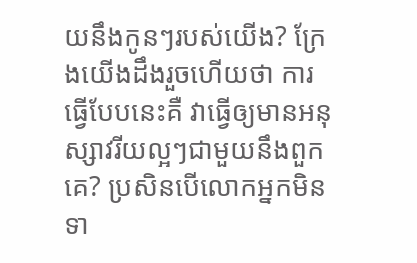យនឹងកូនៗរបស់យើង? ក្រែងយើងដឹងរួចហើយថា ការធ្វើបែបនេះគឺ វាធ្វើឲ្យមានអនុស្សាវរីយល្អៗជាមួយនឹងពួកគេ? ប្រសិនបើលោកអ្នកមិនទា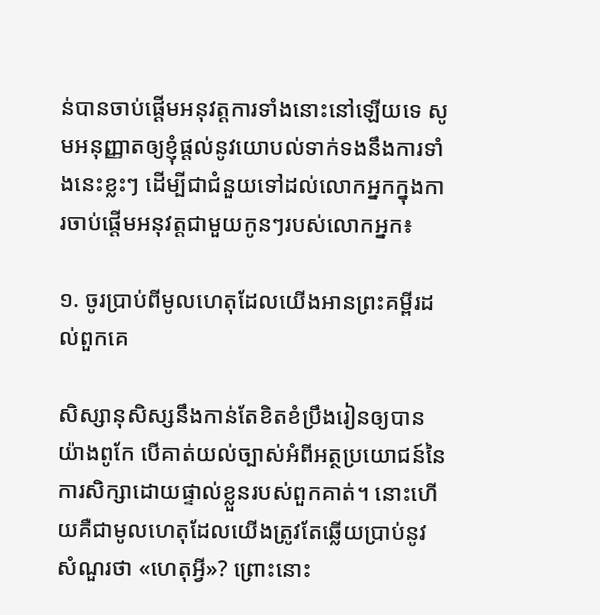ន់បានចាប់ផ្ដើមអនុវត្តការទាំងនោះនៅឡើយទេ សូមអនុញ្ញាតឲ្យខ្ញុំផ្តល់នូវយោបល់ទាក់ទងនឹងការទាំងនេះខ្លះៗ ដើម្បីជាជំនួយទៅដល់លោកអ្នកក្នុងការចាប់ផ្តើមអនុវត្តជាមួយកូនៗរបស់លោកអ្នក៖

១. ចូរប្រាប់ពីមូលហេតុដែលយើងអានព្រះគម្ពីរដល់ពួកគេ

សិស្សានុសិស្សនឹងកាន់តែខិតខំប្រឹងរៀនឲ្យបានយ៉ាងពូកែ បើគាត់យល់ច្បាស់អំពីអត្ថប្រយោជន៍នៃការសិក្សាដោយផ្ទាល់ខ្លួនរបស់ពួកគាត់។ នោះហើយគឺជាមូលហេតុដែលយើងត្រូវតែឆ្លើយប្រាប់នូវសំណួរថា «ហេតុអ្វី»? ព្រោះនោះ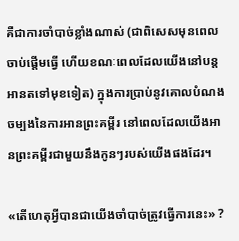គឺជាការចាំបាច់ខ្លាំងណាស់ (ជាពិសេសមុនពេលចាប់ផ្ដើមធ្វើ ហើយខណៈពេលដែលយើងនៅបន្តអានតទៅមុខទៀត) ក្នុងការប្រាប់នូវគោលបំណងចម្បងនៃការអានព្រះគម្ពីរ នៅពេលដែលយើងអានព្រះគម្ពីរជាមួយនឹងកូនៗរបស់យើងផងដែរ។

«តើហេតុអ្វីបានជាយើងចាំបាច់ត្រូវធ្វើការនេះ» ?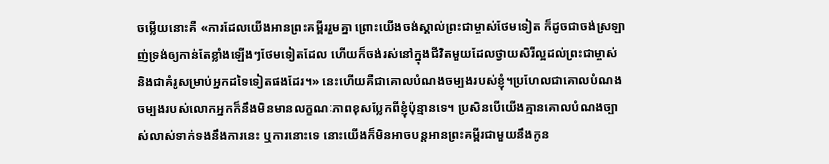ចម្លើយនោះគឺ «ការដែលយើងអានព្រះគម្ពីររួមគ្នា ព្រោះយើងចង់ស្គាល់ព្រះជាម្ចាស់ថែមទៀត ក៏ដូចជាចង់ស្រឡាញ់ទ្រង់ឲ្យកាន់តែខ្លាំងឡើងៗថែមទៀតដែល ហើយក៏ចង់រស់នៅក្នុងជីវិតមួយដែលថ្វាយសិរីល្អដល់ព្រះជាម្ចាស់ និងជាគំរូសម្រាប់អ្នកដទៃទៀតផងដែរ។» នេះហើយគឺជាគោលបំណងចម្បងរបស់ខ្ញុំ។ប្រហែលជាគោលបំណងចម្បងរបស់លោកអ្នកក៏នឹងមិនមានលក្ខណៈភាពខុសប្លែកពីខ្ញុំប៉ុន្មានទេ។ ប្រសិនបើយើងគ្មានគោលបំណងច្បាស់លាស់ទាក់ទងនឹងការនេះ ឬការនោះទេ នោះយើងក៏មិនអាចបន្តអានព្រះគម្ពីរជាមួយនឹងកូន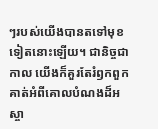ៗរបស់យើងបានតទៅមុខទៀតនោះឡើយ។ ជានិច្ចជាកាល យើងក៏គួរតែរំឭកពួកគាត់អំពីគោលបំណងដ៏អស្ចា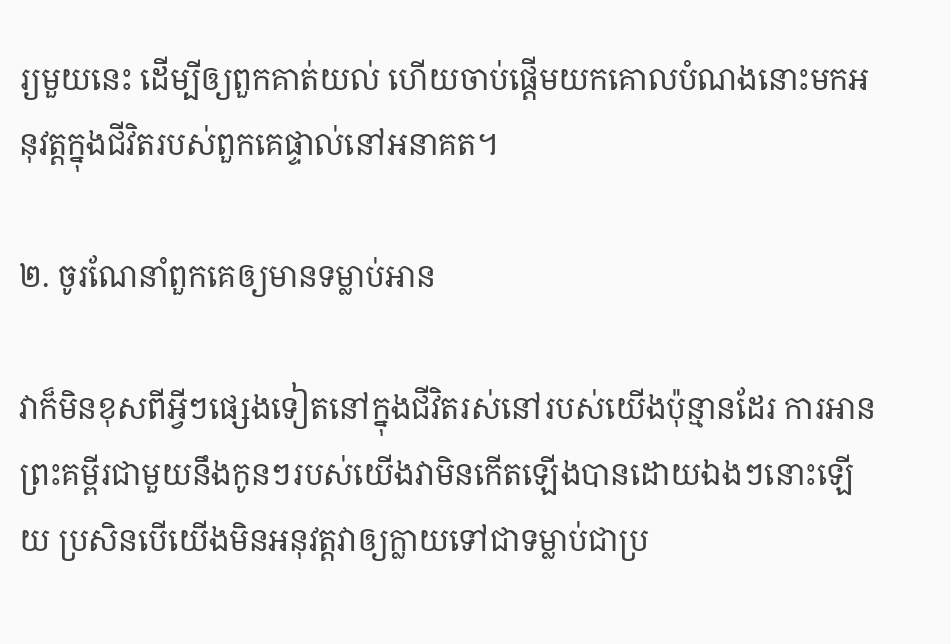រ្យមួយនេះ ដើម្បីឲ្យពួកគាត់យល់ ហើយចាប់ផ្ដើមយកគោលបំណងនោះមកអនុវត្តក្នុងជីវិតរបស់ពួកគេផ្ទាល់នៅអនាគត។

២. ចូរណែនាំពួកគេឲ្យមានទម្លាប់អាន

វាក៏មិនខុសពីអ្វីៗផ្សេងទៀតនៅក្នុងជីវិតរស់នៅរបស់យើងប៉ុន្មានដែរ ការអានព្រះគម្ពីរជាមួយនឹងកូនៗរបស់យើងវាមិនកើតឡើងបានដោយឯងៗនោះឡើយ ប្រសិនបើយើងមិនអនុវត្តវាឲ្យក្លាយទៅជាទម្លាប់ជាប្រ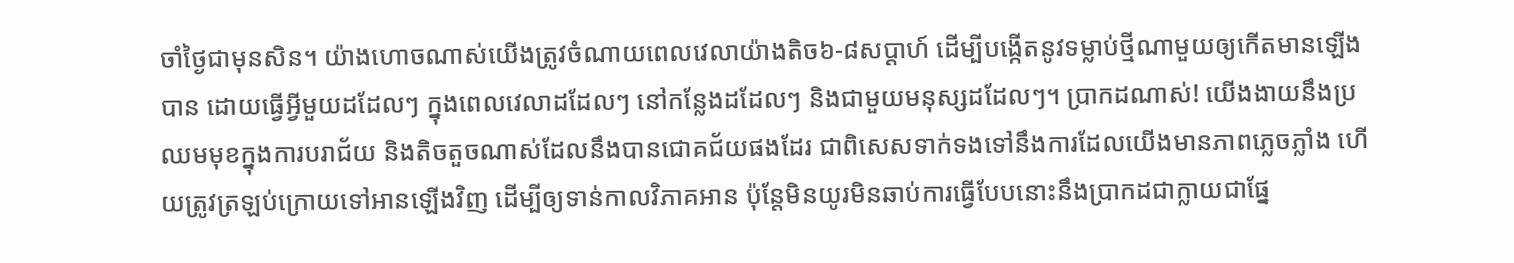ចាំថ្ងៃជាមុនសិន។ យ៉ាងហោចណាស់យើងត្រូវចំណាយពេលវេលាយ៉ាងតិច៦-៨សប្ដាហ៍ ដើម្បីបង្កើតនូវទម្លាប់ថ្មីណាមួយឲ្យកើតមានឡើងបាន ដោយធ្វើអ្វីមួយដដែលៗ ក្នុងពេលវេលាដដែលៗ នៅកន្លែងដដែលៗ និងជាមួយមនុស្សដដែលៗ។ ប្រាកដណាស់! យើងងាយនឹងប្រឈមមុខក្នុងការបរាជ័យ និងតិចតួចណាស់ដែលនឹងបានជោគជ័យផងដែរ ជាពិសេសទាក់ទងទៅនឹងការដែលយើងមានភាពភ្លេចភ្លាំង ហើយត្រូវត្រឡប់ក្រោយទៅអានឡើងវិញ ដើម្បីឲ្យទាន់កាលវិភាគអាន ប៉ុន្តែមិនយូរមិនឆាប់ការធ្វើបែបនោះនឹងប្រាកដជាក្លាយជាផ្នែ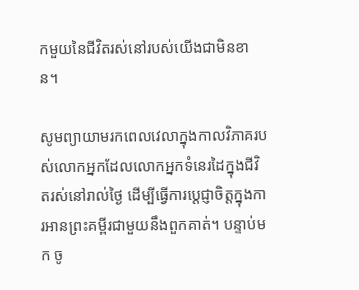កមួយនៃជីវិតរស់នៅរបស់យើងជាមិនខាន។

សូមព្យាយាមរកពេលវេលាក្នុងកាលវិភាគរបស់លោកអ្នកដែលលោកអ្នកទំនេរដៃក្នុងជីវិតរស់នៅរាល់ថ្ងៃ ដើម្បីធ្វើការប្ដេជ្ញាចិត្តក្នុងការអានព្រះគម្ពីរជាមួយនឹងពួកគាត់។ បន្ទាប់មក ចូ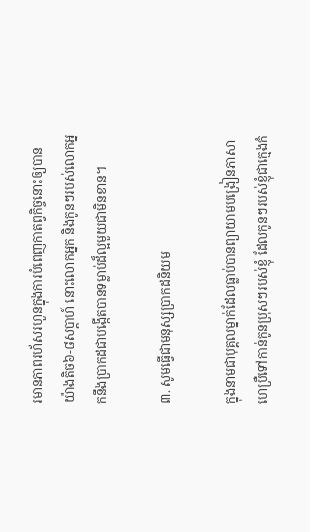រមានភាពរហ័សរហួនក្នុងការបំពេញកាតព្វកិច្ចនោះឲ្យបានយ៉ាងតិច៦-៨សប្ដាហ៍ នោះលោកអ្នក និងកូនៗរបស់លោកអ្នកនឹងប្រាកដជាបង្កើតបានទម្លាប់ដ៏ល្អមួយជាមិនខាន។

៣. សូមធ្វើជាមនុស្សប្រាកដនិយម

ក្នុងនាមជាបុគ្គលម្នាក់ដែលធ្លាប់បានព្យាយាមបង្រៀនភាសាហេប្រឺទៅកាន់កូនប្រុសៗរបស់ខ្ញុំ ដែលកូនៗរបស់ខ្ញុំជាក្មេងកំ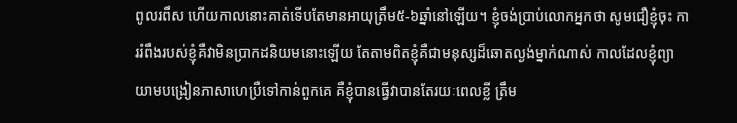ពូលរពឹស ហើយកាលនោះគាត់ទើបតែមានអាយុត្រឹម៥-៦ឆ្នាំនៅឡើយ។ ខ្ញុំចង់ប្រាប់លោកអ្នកថា សូមជឿខ្ញុំចុះ ការរំពឹងរបស់ខ្ញុំគឺវាមិនប្រាកដនិយមនោះឡើយ តែតាមពិតខ្ញុំគឺជាមនុស្សដ៏ឆោតល្ងង់ម្នាក់ណាស់ កាលដែលខ្ញុំព្យាយាមបង្រៀនភាសាហេប្រឺទៅកាន់ពួកគេ គឺខ្ញុំបានធ្វើវាបានតែរយៈពេលខ្លី ត្រឹម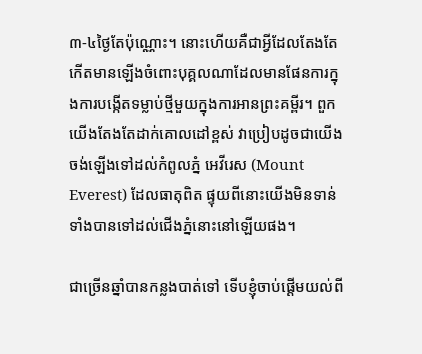៣-៤ថ្ងៃតែប៉ុណ្ណោះ។ នោះហើយគឺជាអ្វីដែលតែងតែកើតមានឡើងចំពោះបុគ្គលណាដែលមានផែនការក្នុងការបង្កើតទម្លាប់ថ្មីមួយក្នុងការអានព្រះគម្ពីរ។ ពួកយើងតែងតែដាក់គោលដៅខ្ពស់ វាប្រៀបដូចជាយើងចង់ឡើងទៅដល់កំពូលភ្នំ អេវីរេស (Mount Everest) ដែលធាតុពិត ផ្ទុយពីនោះយើងមិនទាន់ទាំងបានទៅដល់ជើងភ្នំនោះនៅឡើយផង។

ជាច្រើនឆ្នាំបានកន្លងបាត់ទៅ ទើបខ្ញុំចាប់ផ្ដើមយល់ពី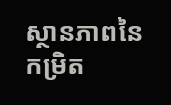ស្ថានភាពនៃកម្រិត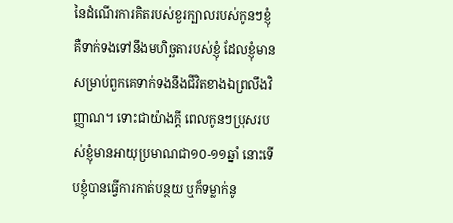នៃដំណើរការគិតរបស់ខួរក្បាលរបស់កូនៗខ្ញុំ គឺទាក់ទងទៅនឹងមហិច្ឆតារបស់ខ្ញុំ ដែលខ្ញុំមានសម្រាប់ពួកគេទាក់ទងនឹងជីវិតខាងឯព្រលឹងវិញ្ញាណ។ ទោះជាយ៉ាងក្ដី ពេលកូនៗប្រុសរបស់ខ្ញុំមានអាយុប្រមាណជា១០-១១ឆ្នាំ នោះទើបខ្ញុំបានធ្វើការកាត់បន្ថយ ឬក៏ទម្លាក់នូ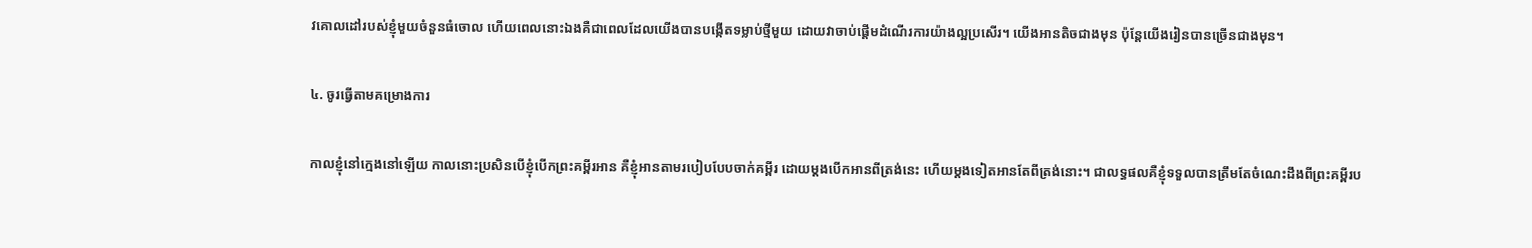វគោលដៅរបស់ខ្ញុំមួយចំនួនធំចោល ហើយពេលនោះឯងគឺជាពេលដែលយើងបានបង្កើតទម្លាប់ថ្មីមួយ ដោយវាចាប់ផ្ដើមដំណើរការយ៉ាងល្អប្រសើរ។ យើងអានតិចជាងមុន ប៉ុន្តែយើងរៀនបានច្រើនជាងមុន។

៤. ចូរធ្វើតាមគម្រោងការ

កាលខ្ញុំនៅក្មេងនៅឡើយ កាលនោះប្រសិនបើខ្ញុំបើកព្រះគម្ពីរអាន គឺខ្ញុំអានតាមរបៀបបែបចាក់គម្ពីរ ដោយម្ដងបើកអានពីត្រង់នេះ ហើយម្ដងទៀតអានតែពីត្រង់នោះ។ ជាលទ្ធផលគឺខ្ញុំទទួលបានត្រឹមតែចំណេះដឹងពីព្រះគម្ពីរប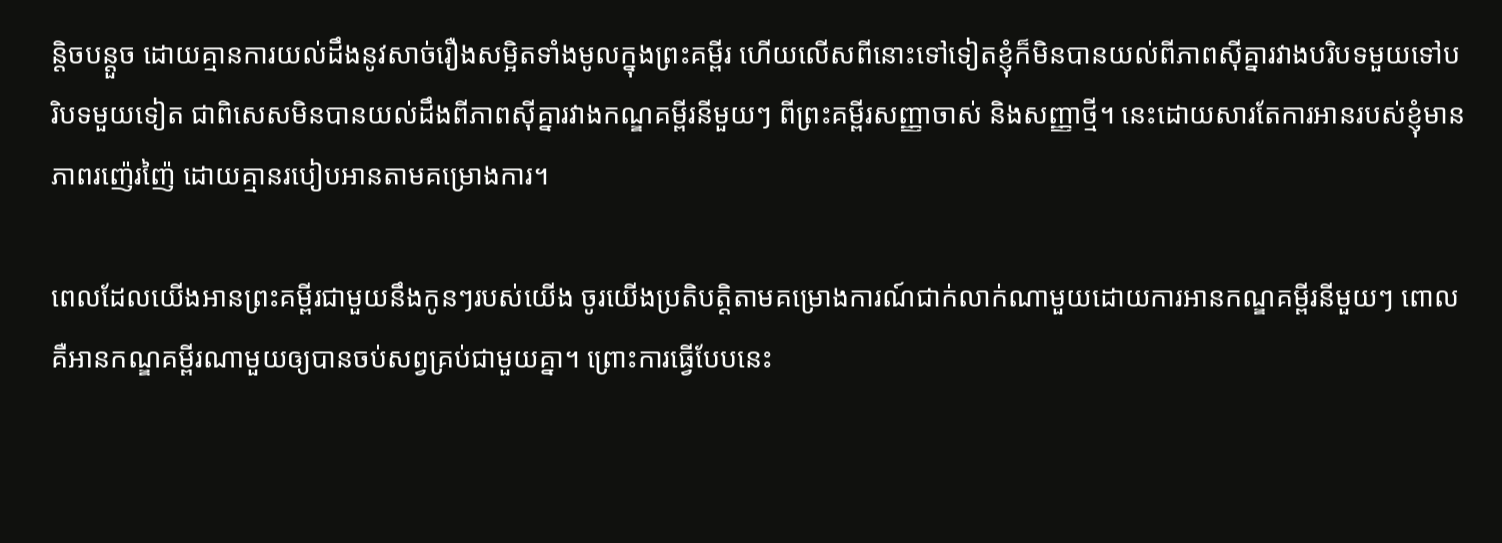ន្តិចបន្តួច ដោយគ្មានការយល់ដឹងនូវសាច់រឿងសម្អិតទាំងមូលក្នុងព្រះគម្ពីរ ហើយលើសពីនោះទៅទៀតខ្ញុំក៏មិនបានយល់ពីភាពស៊ីគ្នារវាងបរិបទមួយទៅបរិបទមួយទៀត ជាពិសេសមិនបានយល់ដឹងពីភាពស៊ីគ្នារវាងកណ្ឌគម្ពីរនីមួយៗ ពីព្រះគម្ពីរសញ្ញាចាស់ និងសញ្ញាថ្មី។ នេះដោយសារតែការអានរបស់ខ្ញុំមានភាពរញ៉េរញ៉ៃ ដោយគ្មានរបៀបអានតាមគម្រោងការ។

ពេលដែលយើងអានព្រះគម្ពីរជាមួយនឹងកូនៗរបស់យើង ចូរយើងប្រតិបត្តិតាមគម្រោងការណ៍ជាក់លាក់ណាមួយដោយការអានកណ្ឌគម្ពីរនីមួយៗ ពោលគឺអានកណ្ឌគម្ពីរណាមួយឲ្យបានចប់សព្វគ្រប់ជាមួយគ្នា។ ព្រោះការធ្វើបែបនេះ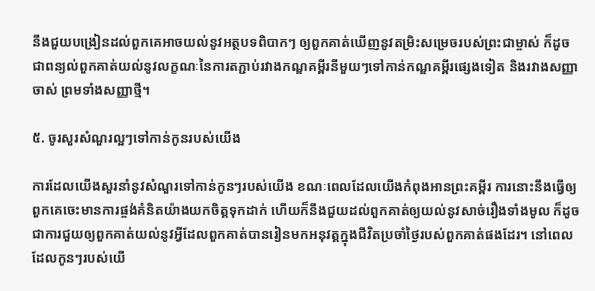នឹងជួយបង្រៀនដល់ពួកគេអាចយល់នូវអត្ថបទពិបាកៗ ឲ្យពួកគាត់ឃើញនូវតម្រិះសម្រេចរបស់ព្រះជាម្ចាស់ ក៏ដូចជាពន្យល់ពួកគាត់យល់នូវលក្ខណៈនៃការតភ្ជាប់រវាងកណ្ឌគម្ពីរនីមួយៗទៅកាន់កណ្ឌគម្ពីរផ្សេងទៀត និងរវាងសញ្ញាចាស់ ព្រមទាំងសញ្ញាថ្មី។

៥. ចូរសួរសំណួរល្អៗទៅកាន់កូនរបស់យើង

ការដែលយើងសួរនាំនូវសំណួរទៅកាន់កូនៗរបស់យើង ខណៈពេលដែលយើងកំពុងអានព្រះគម្ពីរ ការនោះនឹងធ្វើឲ្យពួកគេចេះមានការផ្ចង់គំនិតយ៉ាងយកចិត្តទុកដាក់ ហើយក៏នឹងជួយដល់ពួកគាត់ឲ្យយល់នូវសាច់រឿងទាំងមូល ក៏ដូចជាការជួយឲ្យពួកគាត់យល់នូវអ្វីដែលពួកគាត់បានរៀនមកអនុវត្តក្នុងជីវិតប្រចាំថ្ងៃរបស់ពួកគាត់ផងដែរ។ នៅពេលដែលកូនៗរបស់យើ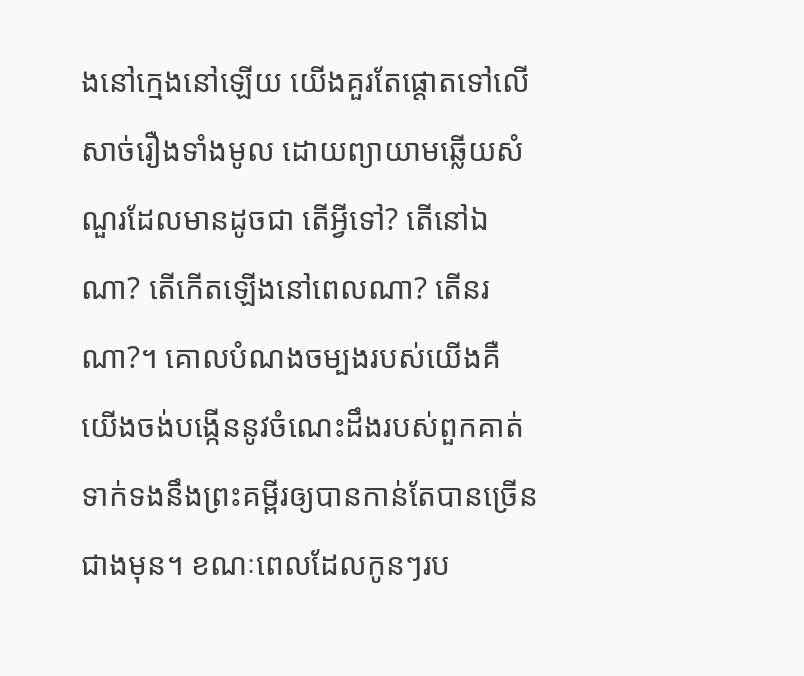ងនៅក្មេងនៅឡើយ យើងគួរតែផ្ដោតទៅលើសាច់រឿងទាំងមូល ដោយព្យាយាមឆ្លើយសំណួរដែលមានដូចជា តើអ្វីទៅ? តើនៅឯណា? តើកើតឡើងនៅពេលណា? តើនរណា?។ គោលបំណងចម្បងរបស់យើងគឺ យើងចង់បង្កើននូវចំណេះដឹងរបស់ពួកគាត់ទាក់ទងនឹងព្រះគម្ពីរឲ្យបានកាន់តែបានច្រើនជាងមុន។ ខណៈពេលដែលកូនៗរប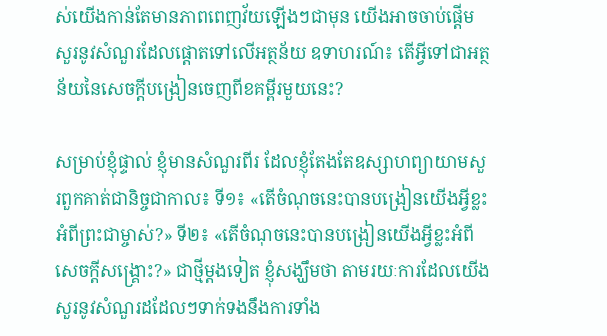ស់យើងកាន់តែមានភាពពេញវ័យឡើងៗជាមុន យើងអាចចាប់ផ្តើមសួរនូវសំណួរដែលផ្ដោតទៅលើអត្ថន័យ ឧទាហរណ៍៖ តើអ្វីទៅជាអត្ថន័យនៃសេចក្ដីបង្រៀនចេញពីខគម្ពីរមួយនេះ?

សម្រាប់ខ្ញុំផ្ទាល់ ខ្ញុំមានសំណួរពីរ ដែលខ្ញុំតែងតែឧស្សាហព្យាយាមសួរពួកគាត់ជានិច្ចជាកាល៖ ទី១៖ «តើចំណុចនេះបានបង្រៀនយើងអ្វីខ្លះអំពីព្រះជាម្ចាស់?» ទី២៖ «តើចំណុចនេះបានបង្រៀនយើងអ្វីខ្លះអំពីសេចក្ដីសង្គ្រោះ?» ជាថ្មីម្ដងទៀត ខ្ញុំសង្ឃឹមថា តាមរយៈការដែលយើងសួរនូវសំណួរដដែលៗទាក់ទងនឹងការទាំង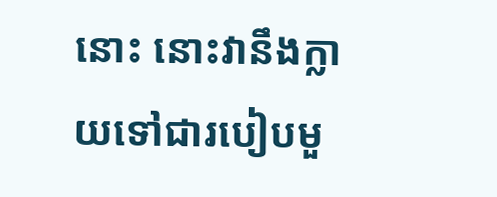នោះ នោះវានឹងក្លាយទៅជារបៀបមួ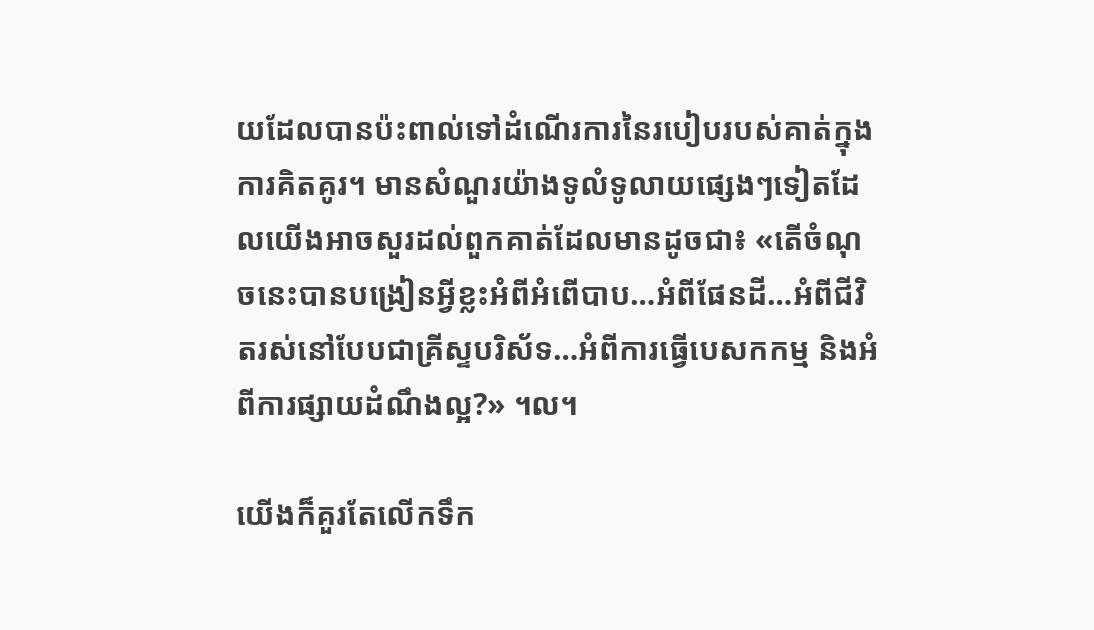យដែលបានប៉ះពាល់ទៅដំណើរការនៃរបៀបរបស់គាត់ក្នុងការគិតគូរ។ មានសំណួរយ៉ាងទូលំទូលាយផ្សេងៗទៀតដែលយើងអាចសួរដល់ពួកគាត់ដែលមានដូចជា៖ «តើចំណុចនេះបានបង្រៀនអ្វីខ្លះអំពីអំពើបាប…អំពីផែនដី…អំពីជីវិតរស់នៅបែបជាគ្រីស្ទបរិស័ទ…អំពីការធ្វើបេសកកម្ម និងអំពីការផ្សាយដំណឹងល្អ?» ។ល។

យើងក៏គួរតែលើកទឹក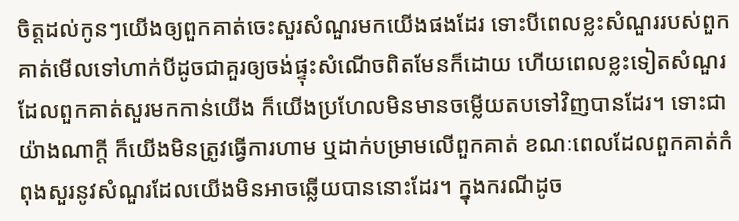ចិត្តដល់កូនៗយើងឲ្យពួកគាត់ចេះសួរសំណួរមកយើងផងដែរ ទោះបីពេលខ្លះសំណួររបស់ពួកគាត់មើលទៅហាក់បីដូចជាគួរឲ្យចង់ផ្ទុះសំណើចពិតមែនក៏ដោយ ហើយពេលខ្លះទៀតសំណួរដែលពួកគាត់សួរមកកាន់យើង ក៏យើងប្រហែលមិនមានចម្លើយតបទៅវិញបានដែរ។ ទោះជាយ៉ាងណាក្ដី ក៏យើងមិនត្រូវធ្វើការហាម ឬដាក់បម្រាមលើពួកគាត់ ខណៈពេលដែលពួកគាត់កំពុងសួរនូវសំណួរដែលយើងមិនអាចឆ្លើយបាននោះដែរ។ ក្នុងករណីដូច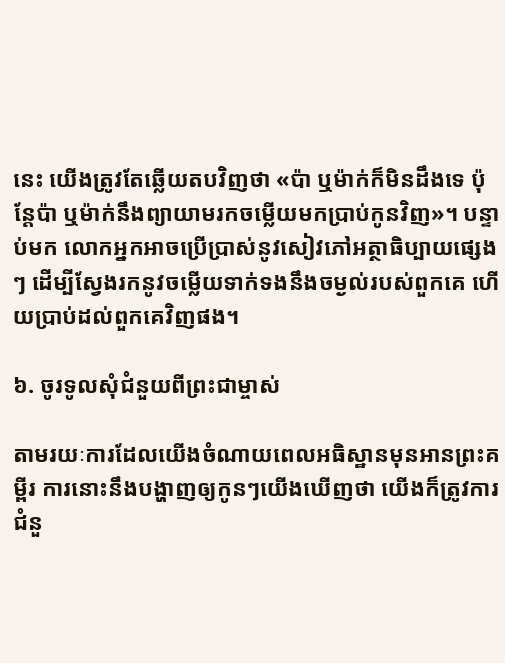នេះ យើងត្រូវតែឆ្លើយតបវិញថា «ប៉ា ឬម៉ាក់ក៏មិនដឹងទេ ប៉ុន្តែប៉ា ឬម៉ាក់នឹងព្យាយាមរកចម្លើយមកប្រាប់កូនវិញ»។ បន្ទាប់មក លោកអ្នកអាចប្រើប្រាស់នូវសៀវភៅអត្ថាធិប្បាយផ្សេងៗ ដើម្បីស្វែងរកនូវចម្លើយទាក់ទងនឹងចម្ងល់របស់ពួកគេ ហើយប្រាប់ដល់ពួកគេវិញផង។

៦. ចូរទូលសុំជំនួយពីព្រះជាម្ចាស់

តាមរយៈការដែលយើងចំណាយពេលអធិស្ឋានមុនអានព្រះគម្ពីរ ការនោះនឹងបង្ហាញឲ្យកូនៗយើងឃើញថា យើងក៏ត្រូវការជំនួ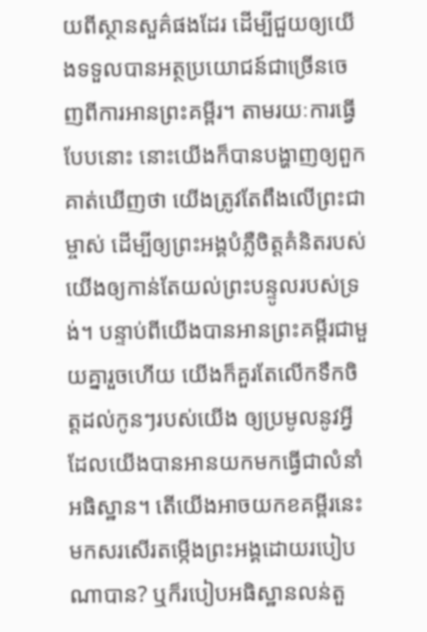យពីស្ថានសួគ៌ផងដែរ ដើម្បីជួយឲ្យយើងទទួលបានអត្ថប្រយោជន៍ជាច្រើនចេញពីការអានព្រះគម្ពីរ។ តាមរយៈការធ្វើបែបនោះ នោះយើងក៏បានបង្ហាញឲ្យពួកគាត់ឃើញថា យើងត្រូវតែពឹងលើព្រះជាម្ចាស់ ដើម្បីឲ្យព្រះអង្គបំភ្លឺចិត្តគំនិតរបស់យើងឲ្យកាន់តែយល់ព្រះបន្ទូលរបស់ទ្រង់។ បន្ទាប់ពីយើងបានអានព្រះគម្ពីរជាមួយគ្នារួចហើយ យើងក៏គួរតែលើកទឹកចិត្តដល់កូនៗរបស់យើង ឲ្យប្រមូលនូវអ្វីដែលយើងបានអានយកមកធ្វើជាលំនាំអធិស្ឋាន។ តើយើងអាចយកខគម្ពីរនេះមកសរសើរតម្កើងព្រះអង្គដោយរបៀបណាបាន? ឬក៏របៀបអធិស្ឋានលន់តួ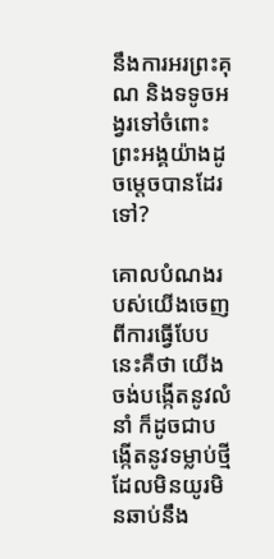នឹងការអរព្រះគុណ និងទទូចអង្វរទៅចំពោះព្រះអង្គយ៉ាងដូចម្ដេចបានដែរទៅ?

គោលបំណងរបស់យើងចេញពីការធ្វើបែបនេះគឺថា យើងចង់បង្កើតនូវលំនាំ ក៏ដូចជាបង្កើតនូវទម្លាប់ថ្មី ដែលមិនយូរមិនឆាប់នឹង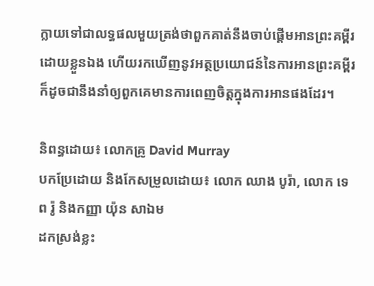ក្លាយទៅជាលទ្ធផលមួយត្រង់ថាពួកគាត់នឹងចាប់ផ្ដើមអានព្រះគម្ពីរដោយខ្លួនឯង ហើយរកឃើញនូវអត្ថប្រយោជន៍នៃការអានព្រះគម្ពីរ ក៏ដូចជានឹងនាំឲ្យពួកគេមានការពេញចិត្តក្នុងការអានផងដែរ។

និពន្ធដោយ៖ លោកគ្រូ David Murray
បកប្រែដោយ និងកែសម្រួលដោយ៖ លោក ឈាង បូរ៉ា, លោក ទេព រ៉ូ និងកញ្ញា យ៉ុន សាឯម
ដកស្រង់ខ្លះ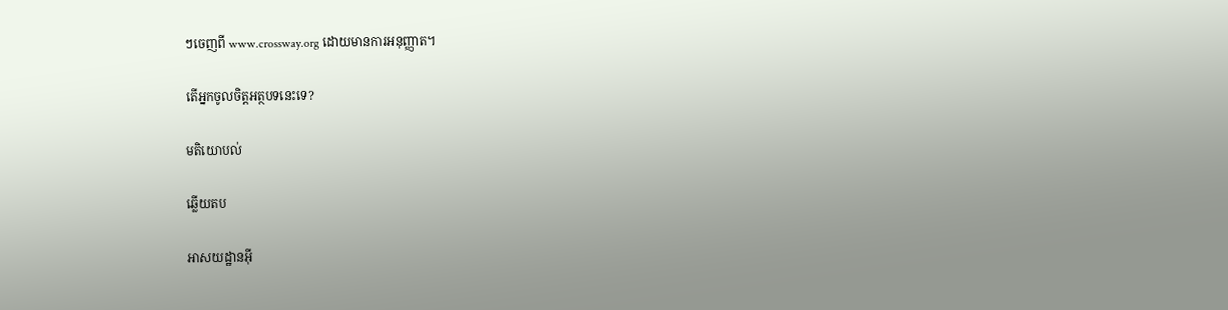ៗចេញពី www.crossway.org ដោយមានការអនុញ្ញាត។

តើអ្នកចូលចិត្តអត្ថបទនេះទេ?

មតិយោបល់

ឆ្លើយតប

អាសយដ្ឋានអ៊ី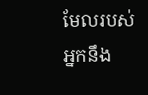មែលរបស់អ្នកនឹង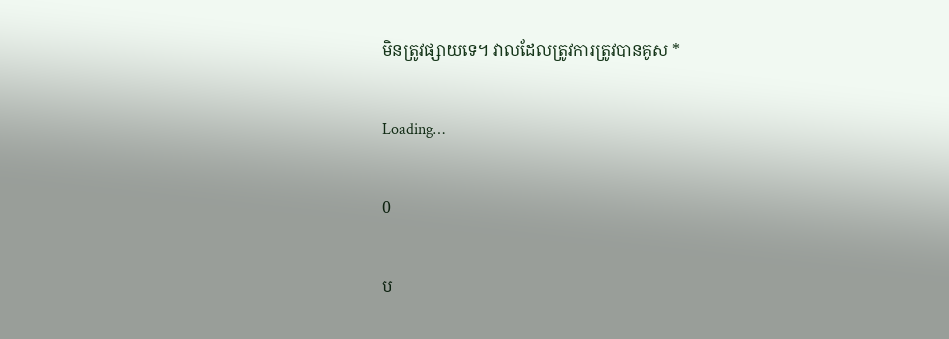មិនត្រូវផ្សាយទេ។ វាលដែលត្រូវការត្រូវបានគូស *

Loading…

0

ប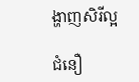ង្ហាញសិរីល្អ

ជំនឿ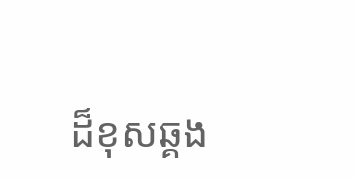ដ៏ខុសឆ្គង